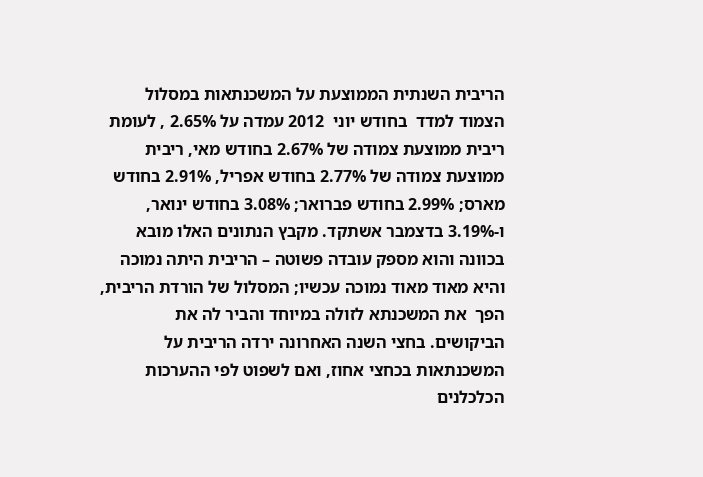הריבית השנתית הממוצעת על המשכנתאות במסלול הצמוד למדד  בחודש יוני  2012 עמדה על 2.65% , לעומת ריבית ממוצעת צמודה של 2.67% בחודש מאי, ריבית ממוצעת צמודה של 2.77% בחודש אפריל, 2.91% בחודש מארס; 2.99% בחודש פברואר; 3.08% בחודש ינואר, ו-3.19% בדצמבר אשתקד. מקבץ הנתונים האלו מובא בכוונה והוא מספק עובדה פשוטה – הריבית היתה נמוכה והיא מאוד מאוד נמוכה עכשיו; המסלול של הורדת הריבית, הפך  את המשכנתא לזולה במיוחד והביר לה את הביקושים. בחצי השנה האחרונה ירדה הריבית על המשכנתאות בכחצי אחוז, ואם לשפוט לפי ההערכות הכלכלנים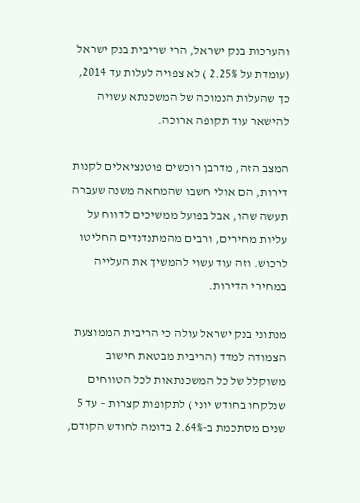והערכות בנק ישראל, הרי שריבית בנק ישראל (עומדת על 2.25% ) לא צפויה לעלות עד 2014, כך שהעלות הנמוכה של המשכנתא עשויה להישאר עוד תקופה ארוכה.

המצב הזה, מדרבן רוכשים פוטנציאלים לקנות דירות, הם אולי חשבו שהמחאה משנה שעברה תעשה שהו, אבל בפועל ממשיכים לדווח על עליות מחירים, ורבים מהמתנדנדים החליטו לרכוש. וזה עוד עשוי להמשיך את העלייה במחירי הדירות.

מנתוני בנק ישראל עולה כי הריבית הממוצעת הצמודה למדד (הריבית מבטאת חישוב משוקלל של כל המשכנתאות לכל הטווחים שנלקחו בחודש יוני ) לתקופות קצרות – עד 5 שנים מסתכמת ב-2.64% בדומה לחודש הקודם,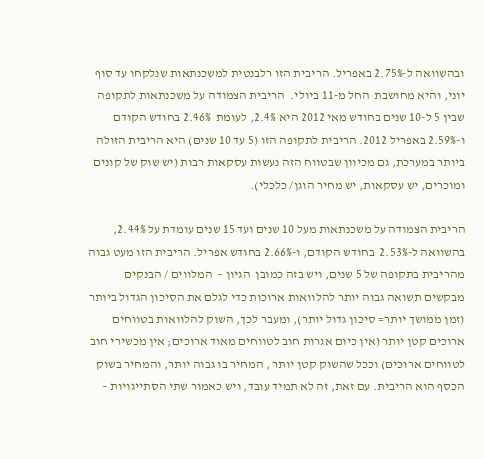ובהשוואה ל-2.75% באפריל. הריבית הזו רלבנטית למשכנתאות שנלקחו עד סוף יוני, והיא מחושבת  החל מ-11 ביולי.  הריבית הצמודה על משכנתאות לתקופה שבין 5 ל-10 שנים בחודש מאי 2012 היא 2.4%, לעומת  2.46% בחודש הקודם ו-2.59% באפריל 2012. הריבית לתקופה הזו (5 עד 10 שנים) היא הריבית הזולה ביותר במערכת, גם מכיוון שבטווח הזה נעשות עסקאות רבות (יש שוק של קונים ומוכרים, יש עסקאות, יש מחיר הוגן/ כלכלי).

הריבית הצמודה על משכנתאות מעל 10 שנים ועד 15 שנים עומדת על 2.44%, בהשוואה ל-2.53%  בחודש הקודם, ו-2.66% בחודש אפריל. הריבית הזו מעט גבוה מהריבית בתקופה של 5 שנים, ויש בזה כמובן  הגיון –  המלווים / הבנקים מבקשים תשואה גבוה יותר להלוואות ארוכות כדי לגלם את הסיכון הגדול ביותר (זמן ממושך יותר= סיכון גדול יותר), ומעבר לכך, השוק להלוואות בטווחים ארוכים קטן יותר (אין כיום אגרות חוב לטווחים מאוד ארוכים; אין מכשירי חוב לטווחים ארוכים) וככל שהשוק קטן יותר , המחיר בו גבוה יותר, והמחיר בשוק הכסף הוא הריבית. עם זאת, זה לא תמיד עובד, ויש כאמור שתי הסתייגויות –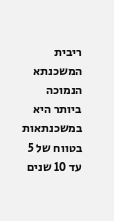ריבית המשכנתא הנמוכה ביותר היא במשכנתאות בטווח של 5 עד 10 שנים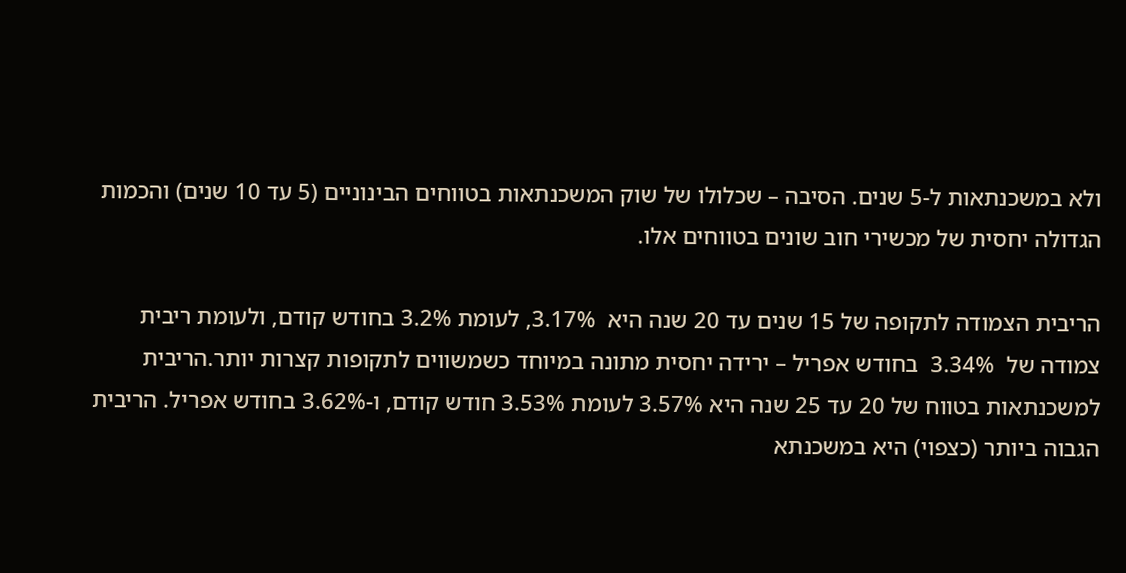ולא במשכנתאות ל-5 שנים. הסיבה – שכלולו של שוק המשכנתאות בטווחים הבינוניים (5 עד 10 שנים) והכמות הגדולה יחסית של מכשירי חוב שונים בטווחים אלו.

הריבית הצמודה לתקופה של 15 שנים עד 20 שנה היא  3.17%, לעומת 3.2% בחודש קודם, ולעומת ריבית צמודה של  3.34%  בחודש אפריל – ירידה יחסית מתונה במיוחד כשמשווים לתקופות קצרות יותר.הריבית למשכנתאות בטווח של 20 עד 25 שנה היא 3.57% לעומת 3.53% חודש קודם, ו-3.62% בחודש אפריל. הריבית הגבוה ביותר (כצפוי) היא במשכנתא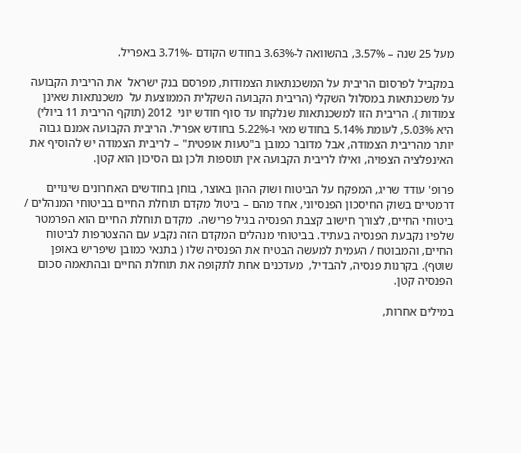מעל 25 שנה – 3.57%, בהשוואה ל-3.63% בחודש הקודם -3.71% באפריל.

במקביל לפרסום הריבית על המשכנתאות הצמודות, מפרסם בנק ישראל  את הריבית הקבועה על משכנתאות במסלול השקלי (הריבית הקבועה השקלית הממוצעת על  משכנתאות שאינן צמודות ). הריבית הזו למשכנתאות שנלקחו עד סוף חודש יוני  2012 (תוקף הריבית 11 ביולי) היא 5.03%, לעומת 5.14% בחודש מאי ו-5.22% בחודש אפריל. הריבית הקבועה אמנם גבוה יותר מהריבית הצמודה, אבל מדובר כמובן ב"טעות אופטית" – לריבית הצמודה יש להוסיף את האינפלציה הצפויה, ואילו לריבית הקבועה אין תוספות ולכן גם הסיכון הוא קטן.

פרופ' עודד שריג, המפקח על הביטוח ושוק ההון באוצר, בוחן בחודשים האחרונים שינויים דרמטיים בשוק החיסכון הפנסיוני, אחד מהם – ביטול מקדם תוחלת החיים בביטוחי המנהלים / ביטוחי החיים, לצורך חישוב קצבת הפנסיה בגיל פרישה.  מקדם תוחלת החיים הוא הפרמטר שלפיו נקבעת הפנסיה בעתיד. בביטוחי מנהלים המקדם הזה נקבע עם ההצטרפות לביטוח החיים, והמבוטח / העמית למעשה הבטיח את הפנסיה שלו ( בתנאי כמובן שיפריש באופן שוטף). בקרנות פנסיה, להבדיל,  מעדכנים אחת לתקופה את תוחלת החיים ובהתאמה סכום הפנסיה קטן.

במילים אחרות,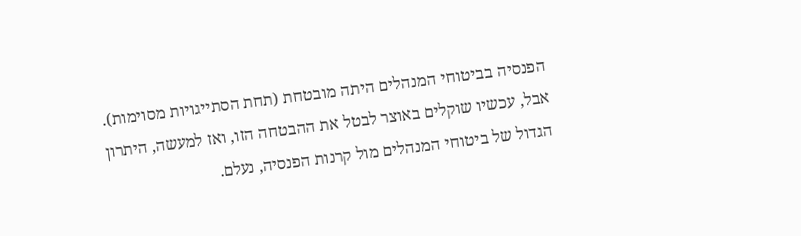הפנסיה בביטוחי המנהלים היתה מובטחת (תחת הסתייגויות מסוימות). אבל, עכשיו שוקלים באוצר לבטל את ההבטחה הזו, ואז למעשה, היתרון הגדול של ביטוחי המנהלים מול קרנות הפנסיה, נעלם.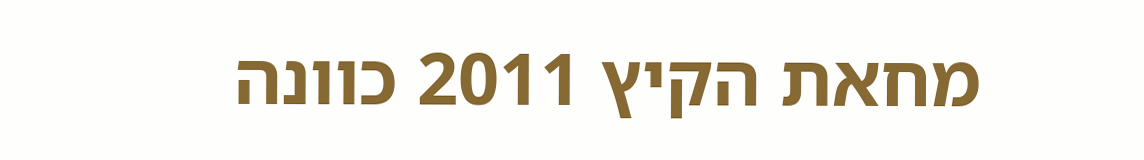מחאת הקיץ 2011 כוונה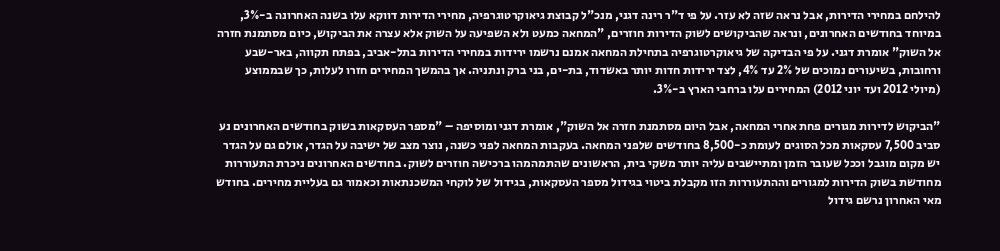להילחם במחירי הדירות, אבל נראה שזה לא עזר. על פי ד"ר רינה דגני, מנכ"ל קבוצת גיאוקרטוגרפיה, מחירי הדירות דווקא עלו בשנה האחרונה ב-3%, במיוחד בחודשים האחרונים, ונראה שהביקושים לשוק הדירות חוזרים, "המחאה כמעט ולא השפיעה על השוק אלא עצרה את הביקוש, כיום מסתמנת חזרה אל השוק" אומרת דגני. על פי הבדיקה של גיאוקרטוגרפיה בתחילת המחאה אמנם נרשמו ירידות במחירי הדירות בתל-אביב, בפתח תקווה, באר-שבע ורחובות, בשיעורים נמוכים של 2% עד 4%, לצד ירידות חדות יותר באשדוד, בת-ים, בני ברק ונתניה. אך בהמשך המחירים חזרו לעלות, כך שבממוצע  (מיולי 2012 ועד יוני 2012) המחירים עלו ברחבי הארץ ב-3%.

"הביקוש לדירות מגורים פחת אחרי המחאה, אבל היום מסתמנת חזרה אל השוק", אומרת דגני ומוסיפה – "מספר העסקאות בשוק בחודשים האחרונים נע סביב 7,500 עסקאות מכל הסוגים לעומת כ-8,500 בחודשים שלפני המחאה. בעקבות המחאה לפני כשנה, נוצר מצב של ישיבה על הגדר, אולם גם על הגדר יש מקום מוגבל וככל שעובר הזמן ומתיישבים עליה יותר משקי בית, הראשונים שהתמהמהו ברכישה חוזרים לשוק. בחודשים האחרונים ניכרת התעוררות מחודשת בשוק הדירות למגורים וההתעוררות הזו מקבלת ביטוי בגידול מספר העסקאות, בגידול של לוקחי המשכנתאות וכאמור גם בעליית מחירים. בחודש מאי האחרון נרשם גידול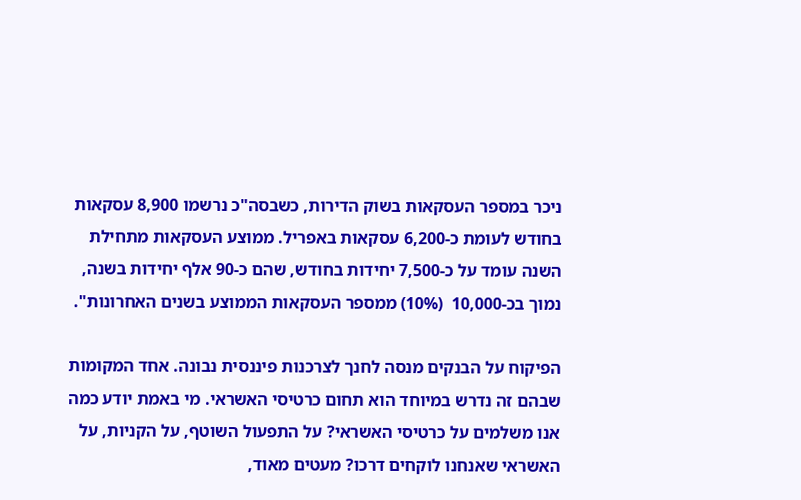ניכר במספר העסקאות בשוק הדירות, כשבסה"כ נרשמו 8,900 עסקאות בחודש לעומת כ-6,200 עסקאות באפריל. ממוצע העסקאות מתחילת השנה עומד על כ-7,500 יחידות בחודש, שהם כ-90 אלף יחידות בשנה, נמוך בכ-10,000  (10%) ממספר העסקאות הממוצע בשנים האחרונות".

הפיקוח על הבנקים מנסה לחנך לצרכנות פיננסית נבונה. אחד המקומות שבהם זה נדרש במיוחד הוא תחום כרטיסי האשראי. מי באמת יודע כמה אנו משלמים על כרטיסי האשראי? על התפעול השוטף, על הקניות, על האשראי שאנחנו לוקחים דרכו? מעטים מאוד,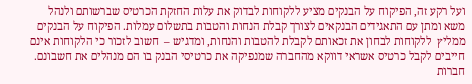ועל רקע זה, הפיקוח על הבנקים מציע ללקוחות לבדוק את עלות החזקת הכרטיס שברשותם ולנהל משא ומתן עם התאגידים הבנקאים לצורך קבלת הנחות והטבות בתשלום עמלות. הפיקוח על הבנקים ממליץ  ללקוחות לבחון את זכאותם לקבלת להטבות והנחות, ומדגיש –  חשוב לזכור כי הלקוחות אינם חייבים לקבל כרטיס אשראי דווקא מהחברה שמנפיקה את כרטיסי הבנק בו הם מנהלים את חשבונם. חברות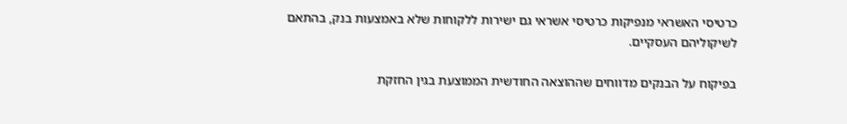כרטיסי האשראי מנפיקות כרטיסי אשראי גם ישירות ללקוחות שלא באמצעות בנק, בהתאם לשיקוליהם העסקיים.

בפיקוח על הבנקים מדווחים שההוצאה החודשית הממוצעת בגין החזקת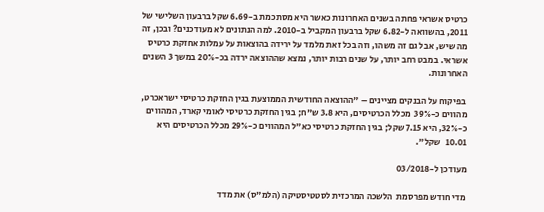כרטיס אשראי פחתה בשנים האחרונות כאשר היא מסתכמת ב-6.69 שקל ברבעון השלישי של 2011, בהשוואה ל-6.82 שקל ברבעון המקביל ב-2010. למה הנתונים לא מעודכנים? ובכן, זה מה שיש, אבל גם זה משהו, וזה בכל זאת מלמד על ירידה בהוצאות על עמלות אחזקת כרטיס אשראי. במבט רחב יותר, על שנים רבות יותר, נמצא שההוצאה ירדה בכ-20% במשך 3 השנים האחרונות.

 בפיקוח על הבנקים מציינים – "ההוצאה החודשית הממוצעת בגין החזקת כרטיסי ישראכרט, מהווים כ-39%  מכלל הכרטיסים, היא 3.8 ש"ח; בגין החזקת כרטיסי לאומי קארד, המהווים כ-32%, היא 7.15 שקל; בגין החזקת כרטיסי כא"ל המהווים כ-29% מכלל הכרטיסים היא 10.01   שקל".

מעודכן ל-03/2018

מדי חודש מפרסמת  הלשכה המרכזית לסטטיסטיקה (הלמ"ס) את מדד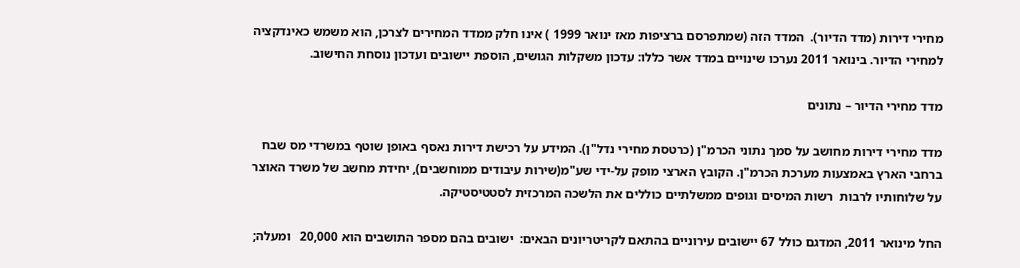מחירי דירות (מדד הדיור).  המדד הזה (שמתפרסם ברציפות מאז ינואר 1999 ) אינו חלק ממדד המחירים לצרכן, הוא משמש כאינדקציה למחירי הדיור. בינואר 2011 נערכו שינויים במדד אשר כללו: עדכון משקלות הגושים, הוספת יישובים ועדכון נוסחת החישוב.

מדד מחירי הדיור – נתונים

מדד מחירי דירות מחושב על סמך נתוני הכרמ"ן (כרטסת מחירי נדל"ן). המידע על רכישת דירות נאסף באופן שוטף במשרדי מס שבח ברחבי הארץ באמצעות מערכת הכרמ"ן. הקובץ הארצי מופק על-ידי שע"מ(שירות עיבודים ממוחשבים), יחידת מחשב של משרד האוצר על שלוחותיו לרבות  רשות המיסים וגופים ממשלתיים כוללים את הלשכה המרכזית לסטטיסטיקה.

החל מינואר 2011, המדגם כולל 67 יישובים עירוניים בהתאם לקריטריונים הבאים:  ישובים בהם מספר התושבים הוא 20,000   ומעלה;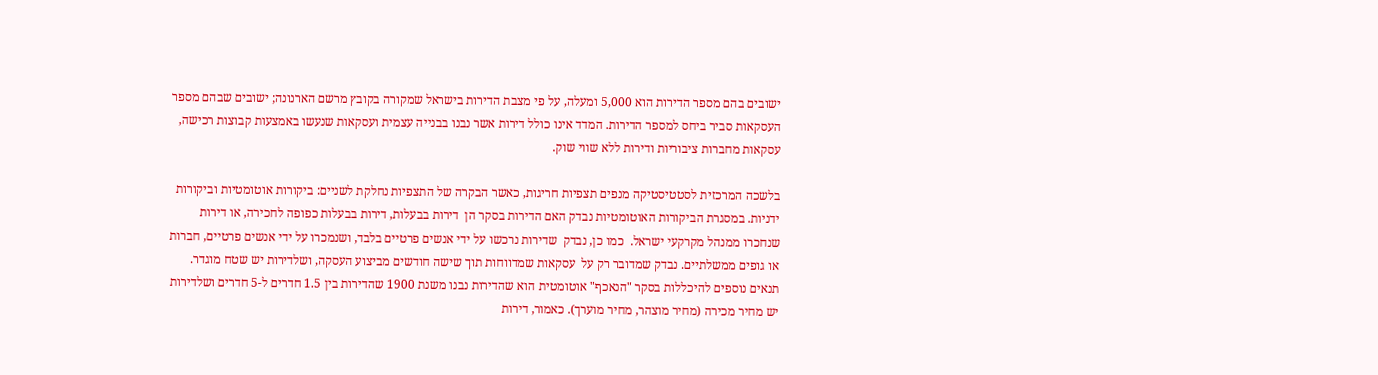ישובים בהם מספר הדירות הוא 5,000 ומעלה, על פי מצבת הדירות בישראל שמקורה בקובץ מרשם הארנונה; ישובים שבהם מספר העסקאות סביר ביחס למספר הדירות. המדד אינו כולל דירות אשר נבנו בבנייה עצמית ועסקאות שנעשו באמצעות קבוצות רכישה, עסקאות מחברות ציבוריות ודירות ללא שווי שוק.

בלשכה המרכזית לסטטיסטיקה מנפים תצפיות חריגות, כאשר הבקרה של התצפיות נחלקת לשניים: ביקורות אוטומטיות וביקורות ידניות. במסגרת הביקורות האוטומטיות נבדק האם הדירות בסקר הן  דירות בבעלות, דירות בבעלות כפופה לחכירה, או דירות שנחכרו ממנהל מקרקעי ישראל.  כמו כן, נבדק  שדירות נרכשו על ידי אנשים פרטיים בלבד, ושנמכרו על ידי אנשים פרטיים, חברות או גופים ממשלתיים. נבדק שמדובר רק על  עסקאות שמדווחות תוך שישה חודשים מביצוע העסקה, ושלדירות יש שטח מוגדר. תנאים נוספים להיכללות בסקר "הנאכף" אוטומטית הוא שהדירות נבנו משנת 1900 שהדירות בין 1.5 חדרים ל-5 חדרים ושלדירות יש מחיר מכירה (מחיר מוצהר, מחיר מוערך). כאמור, דירות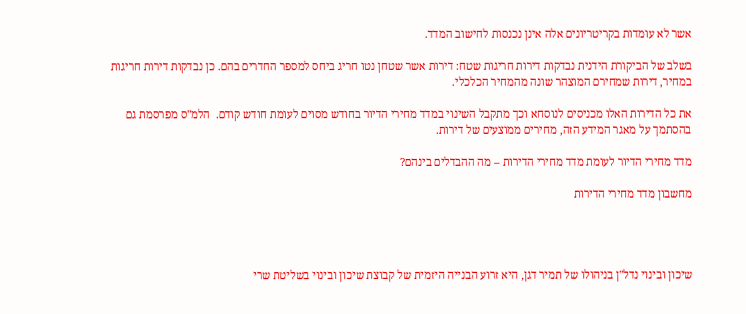אשר לא עומדות בקריטריונים אלה אינן נכנסות לחישוב המדד.

בשלב של הביקורת הידנית נבדקות דירות חריגות שטח: דירות אשר שטחן נטו חריג ביחס למספר החדרים בהם. כן נבדקות דירות חריגות במחיר, דירות שמחירם המוצהר שונה מהמחיר הכלכלי.

את כל הדירות האלו מכניסים לנוסחא וכך מתקבל השינוי במדד מחירי הדיור בחודש מסוים לעומת חודש קודם.  הלמ"ס מפרסמת גם בהסתמך על מאגר המידע הזה, מחירים ממוצעים של דירות.

מדד מחירי הדיור לעומת מדד מחירי הדירות – מה ההבדלים בינהם?

מחשבון מדד מחירי הדירות




שיכון ובינוי נדל"ן בניהולו של תמיר דגן, היא זרוע הבנייה היזמית של קבוצת שיכון ובינוי בשליטת שרי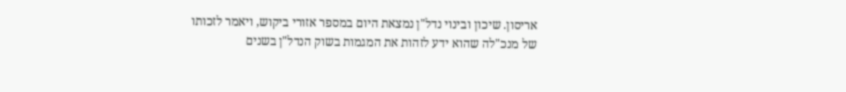אריסון. שיכון ובינוי נדל"ן נמצאת היום במספר אזורי ביקוש, ויאמר לזכותו של מנכ"לה שהוא ידע לזהות את המגמות בשוק הנדל"ן בשנים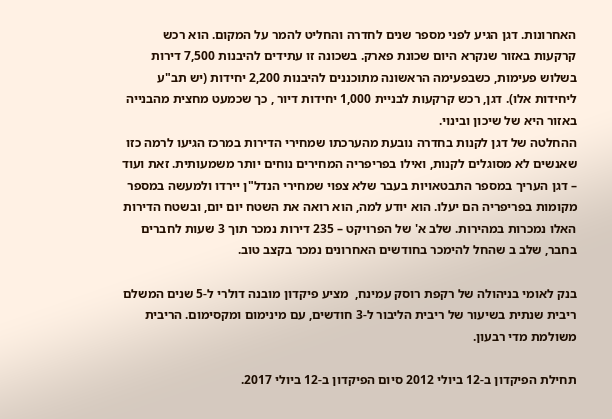האחרונות. דגן הגיע לפני מספר שנים לחדרה והחליט להמר על המקום. הוא רכש קרקעות באזור שנקרא היום שכונת פארק. בשכונה זו עתידים להיבנות 7,500 דירות בשלוש פעימות, כשבפעימה הראשונה מתוכננים להיבנות 2,200 יחידות (יש תב"ע ליחידות אלו). דגן, רכש קרקעות לבניית 1,000 יחידות דיור , כך שכמעט מחצית מהבנייה באזור היא של שיכון ובינוי.
ההחלטה של דגן לקנות בחדרה נובעת מהערכתו שמחירי הדירות במרכז הגיעו לרמה כזו שאנשים לא מסוגלים לקנות, ואילו בפריפריה המחירים נוחים יותר משמעותית. זאת ועוד – דגן העריך במספר התבטאויות בעבר שלא צפוי שמחירי הנדל"ן יירדו ולמעשה במספר מקומות בפריפריה הם יעלו. הוא יודע למה, הוא רואה את השטח יום יום, ובשטח הדירות האלו נמכרות במהירות. שלב א' של הפרויקט – 235 דירות נמכר תוך 3 שעות לחברים בחבר, שלב ב שהחל להימכר בחודשים האחרונים נמכר בקצב טוב.

בנק לאומי בניהולה של רקפת רוסק עמינח,  מציע פיקדון מובנה דולרי ל-5 שנים המשלם ריבית שנתית בשיעור של ריבית הליבור ל-3 חודשים, עם מינימום ומקסימום. הריבית משולמת מדי רבעון.

תחילת הפיקדון ב-12 ביולי 2012 סיום הפיקדון ב-12 ביולי 2017.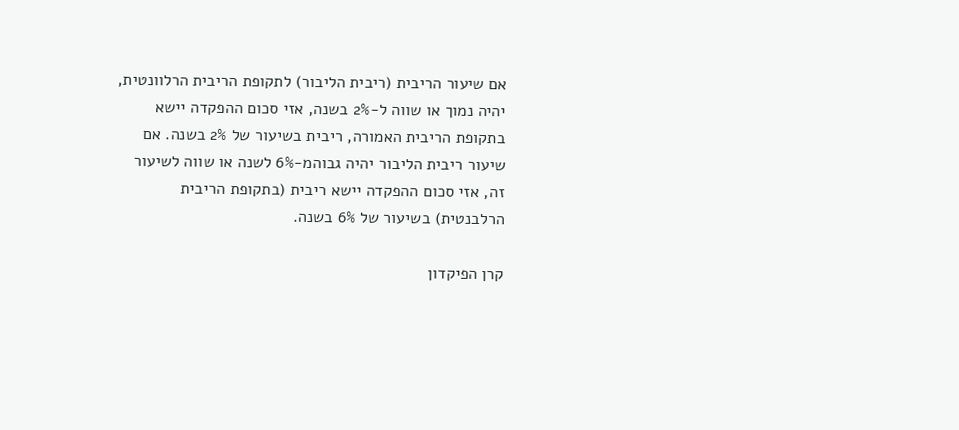אם שיעור הריבית (ריבית הליבור) לתקופת הריבית הרלוונטית, יהיה נמוך או שווה ל-2% בשנה, אזי סכום ההפקדה יישא בתקופת הריבית האמורה, ריבית בשיעור של 2% בשנה. אם שיעור ריבית הליבור יהיה גבוהמ-6% לשנה או שווה לשיעור זה, אזי סכום ההפקדה יישא ריבית (בתקופת הריבית הרלבנטית) בשיעור של 6% בשנה.

קרן הפיקדון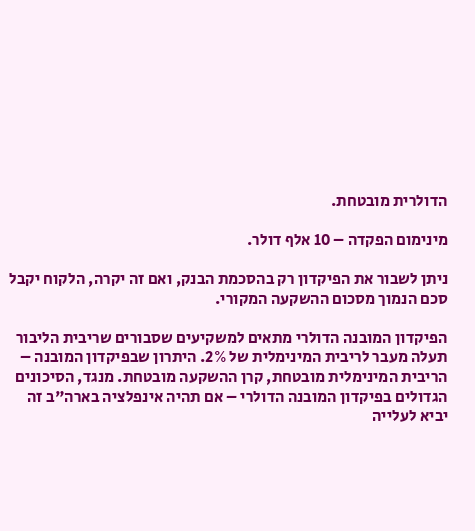הדולרית מובטחת.

מינימום הפקדה – 10 אלף דולר.

ניתן לשבור את הפיקדון רק בהסכמת הבנק, ואם זה יקרה, הלקוח יקבל סכם הנמוך מסכום ההשקעה המקורי.

הפיקדון המובנה הדולרי מתאים למשקיעים שסבורים שריבית הליבור תעלה מעבר לריבית המינימלית של 2%. היתרון שבפיקדון המובנה – הריבית המינימלית מובטחת, קרן ההשקעה מובטחת. מנגד, הסיכונים הגדולים בפיקדון המובנה הדולרי – אם תהיה אינפלציה בארה"ב זה יביא לעלייה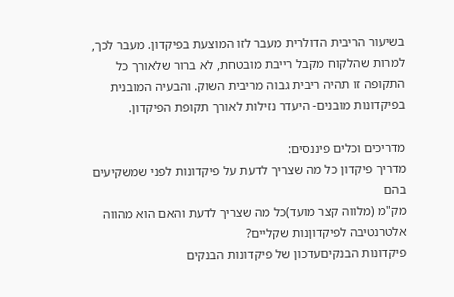בשיעור הריבית הדולרית מעבר לזו המוצעת בפיקדון. מעבר לכך, למרות שהלקוח מקבל רייבת מובטחת, לא ברור שלאורך כל התקופה זו תהיה ריבית גבוה מריבית השוק. והבעיה המובנית בפיקדונות מובנים- היעדר נזילות לאורך תקופת הפיקדון.

מדריכים וכלים פיננסים:
מדריך פיקדון כל מה שצריך לדעת על פיקדונות לפני שמשקיעים בהם
מק"מ (מלווה קצר מועד)כל מה שצריך לדעת והאם הוא מהווה אלטרנטיבה לפיקדוןנות שקליים?
פיקדונות הבנקיםעדכון של פיקדונות הבנקים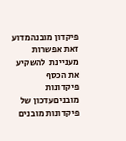פיקדון מובנהמדוע זאת אפשרות מעניינת  להשקיע את הכסף
פיקדונות מובניםעדכון של פיקדונות מובנים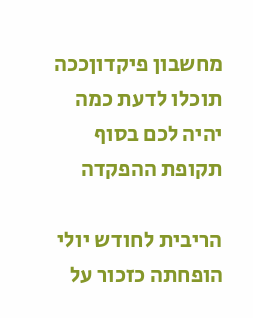מחשבון פיקדוןככה תוכלו לדעת כמה יהיה לכם בסוף תקופת ההפקדה

הריבית לחודש יולי הופחתה כזכור על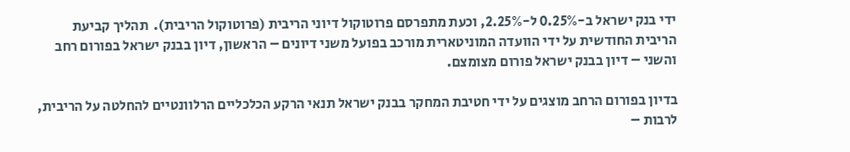ידי בנק ישראל ב-0.25% ל-2.25%, וכעת מתפרסם פרוטוקול דיוני הריבית (פרוטוקול הריבית).  תהליך קביעת הריבית החודשית על ידי הוועדה המוניטארית מורכב בפועל משני דיונים – הראשון, דיון בבנק ישראל בפורום רחב והשני – דיון בבנק ישראל פורום מצומצם.

בדיון בפורום הרחב מוצגים על ידי חטיבת המחקר בבנק ישראל תנאי הרקע הכלכליים הרלוונטיים להחלטה על הריבית, לרבות –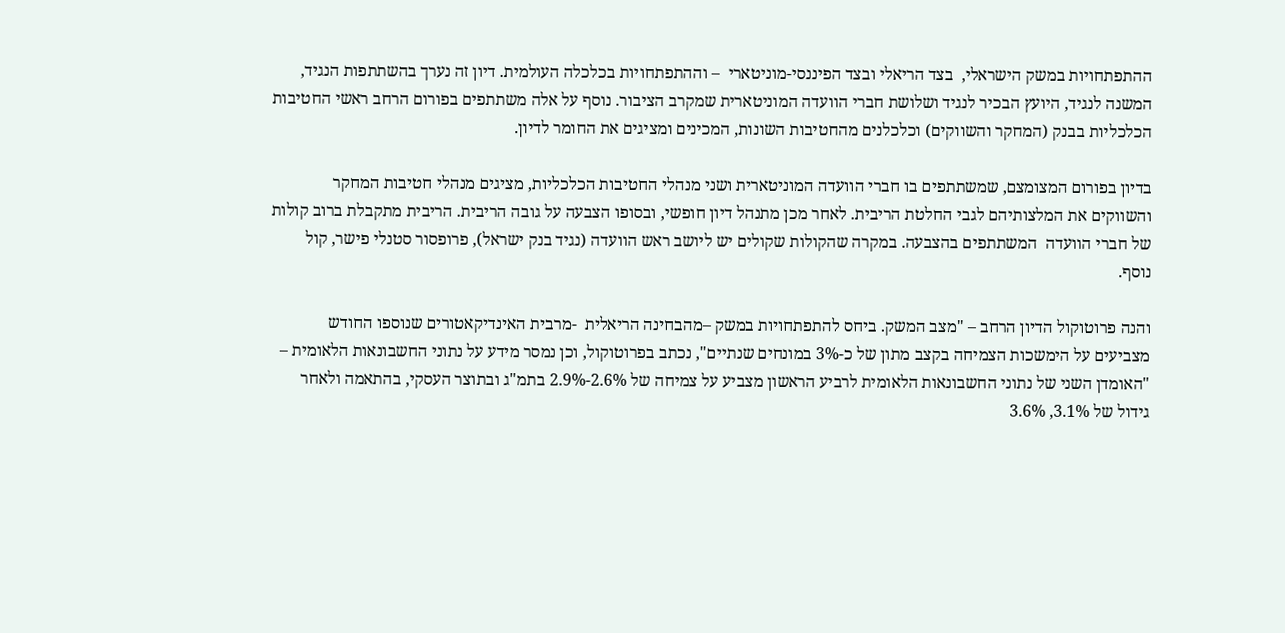ההתפתחויות במשק הישראלי,  בצד הריאלי ובצד הפיננסי-מוניטארי  – וההתפתחויות בכלכלה העולמית. דיון זה נערך בהשתתפות הנגיד, המשנה לנגיד, היועץ הבכיר לנגיד ושלושת חברי הוועדה המוניטארית שמקרב הציבור. נוסף על אלה משתתפים בפורום הרחב ראשי החטיבות הכלכליות בבנק (המחקר והשווקים) וכלכלנים מהחטיבות השונות, המכינים ומציגים את החומר לדיון.

בדיון בפורום המצומצם, שמשתתפים בו חברי הוועדה המוניטארית ושני מנהלי החטיבות הכלכליות, מציגים מנהלי חטיבות המחקר והשווקים את המלצותיהם לגבי החלטת הריבית. לאחר מכן מתנהל דיון חופשי, ובסופו הצבעה על גובה הריבית. הריבית מתקבלת ברוב קולות של חברי הוועדה  המשתתפים בהצבעה. במקרה שהקולות שקולים יש ליושב ראש הוועדה (נגיד בנק ישראל), פרופסור סטנלי פישר, קול נוסף.

והנה פרוטוקול הדיון הרחב – "מצב המשק. ביחס להתפתחויות במשק –מהבחינה הריאלית  -מרבית האינדיקאטורים שנוספו החודש מצביעים על הימשכות הצמיחה בקצב מתון של כ-3% במונחים שנתיים", נכתב בפרוטוקול, וכן נמסר מידע על נתוני החשבונאות הלאומית – "האומדן השני של נתוני החשבונאות הלאומית לרביע הראשון מצביע על צמיחה של 2.6%-2.9% בתמ"ג ובתוצר העסקי, בהתאמה ולאחר גידול של 3.1%, 3.6%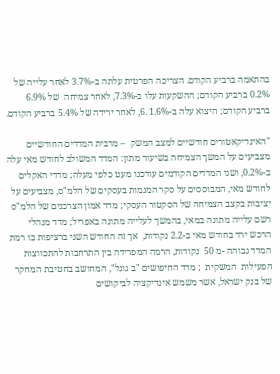בהתאמה ברביע הקודם. הצריכה הפרטית עלתה ב-3.7% לאחר עלייה של 0.2% ברביע הקודם; ההשקעות עלו ב-7.3%, לאחר צמיחה  של 6.9% ברביע הקודם; היצוא עלה ב-1.6% .6, לאחר ירידה של 5.4% ברביע הקודם.

"האינדיקאטורים חודשיים למצב המשק  – מרבית המדדים החודשיים מצביעים על המשך הצמיחה בשיעור מתון: המדד המשולב לחודש מאי עלה ב-0.2%, ושני המדדים הקודמים עודכנו מעט כלפי מעלה; מדדי האקלים לחודש מאי, המבוססים על סקר המגמות בעסקים של הלמ"ס, מצביעים על יציבות בקצב הצמיחה של הסקטור העסקי; מדד אמון הצרכנים של הלמ"ס רשם עלייה מתונה במאי, בהמשך לעלייה מתונה באפריל; מדד מנהלי הרכש ירד בחודש מאי ב-2.2 נקודות,  אך זה החודש השני ברציפות בו רמת המדד גבוהה -מ 50  נקודות, הרמה המפרידה בין התרחבות להתכווצות הפעילות  המשקית  ; מדד החיפושים "ב גוגל", המחושב בחטיבת המחקר של בנק ישראל, אשר משמש אינדיקציה לביקושים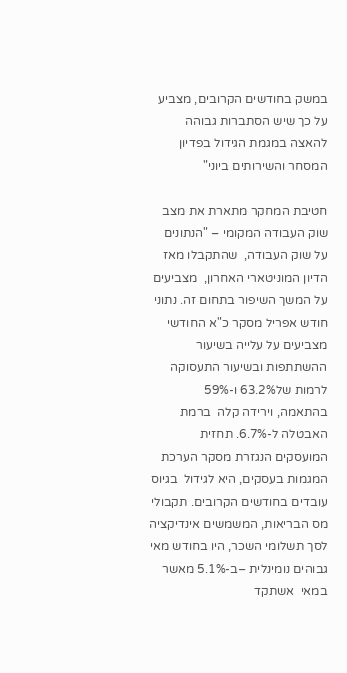במשק בחודשים הקרובים, מצביע על כך שיש הסתברות גבוהה להאצה במגמת הגידול בפדיון המסחר והשירותים ביוני"

חטיבת המחקר מתארת את מצב שוק העבודה המקומי – "הנתונים על שוק העבודה,  שהתקבלו מאז הדיון המוניטארי האחרון,  מצביעים על המשך השיפור בתחום זה. נתוני חודש אפריל מסקר כ"א החודשי מצביעים על עלייה בשיעור ההשתתפות ובשיעור התעסוקה לרמות של63.2% ו-59%   בהתאמה, וירידה קלה  ברמת האבטלה ל-6.7%. תחזית המועסקים הנגזרת מסקר הערכת המגמות בעסקים, היא לגידול  בגיוס עובדים בחודשים הקרובים. תקבולי מס הבריאות, המשמשים אינדיקציה לסך תשלומי השכר, היו בחודש מאי  גבוהים נומינלית –ב-5.1% מאשר במאי  אשתקד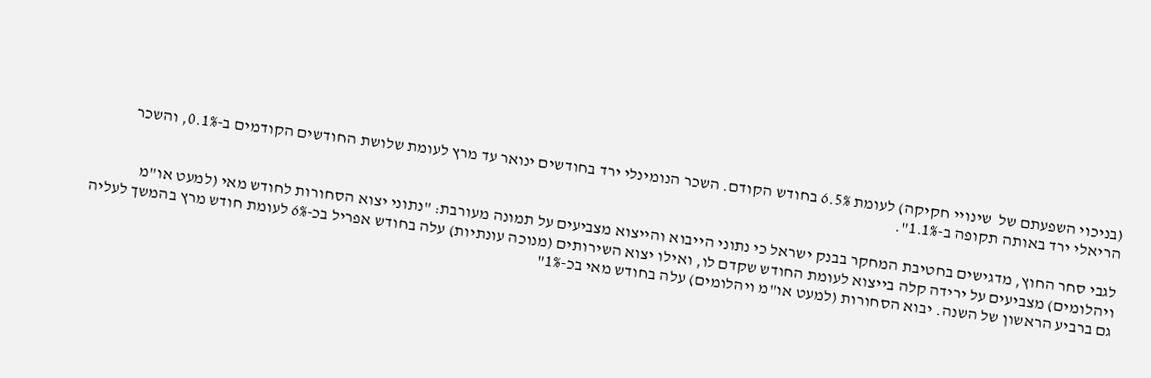(בניכוי השפעתם של  שינויי חקיקה) לעומת 6.5% בחודש הקודם. השכר הנומינלי ירד בחודשים ינואר עד מרץ לעומת שלושת החודשים הקודמים ב-0.1%, והשכר הריאלי ירד באותה תקופה ב-1.1%".

לגבי סחר החוץ, מדגישים בחטיבת המחקר בבנק ישראל כי נתוני הייבוא והייצוא מצביעים על תמונה מעורבת: "נתוני יצוא הסחורות לחודש מאי (למעט או"מ ויהלומים) מצביעים על ירידה קלה בייצוא לעומת החודש שקדם לו, ואילו יצוא השירותים (מנוכה עונתיות) עלה בחודש אפריל בכ-6% לעומת חודש מרץ בהמשך לעליה גם ברביע הראשון של השנה. יבוא הסחורות (למעט או"מ ויהלומים) עלה בחודש מאי בכ-1%"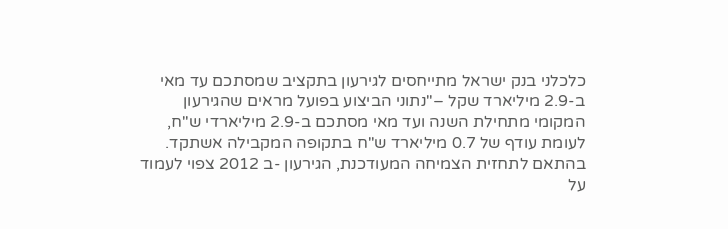כלכלני בנק ישראל מתייחסים לגירעון בתקציב שמסתכם עד מאי ב-2.9 מיליארד שקל –"נתוני הביצוע בפועל מראים שהגירעון המקומי מתחילת השנה ועד מאי מסתכם ב-2.9 מיליארדי ש"ח, לעומת עודף של 0.7 מיליארד ש"ח בתקופה המקבילה אשתקד. בהתאם לתחזית הצמיחה המעודכנת, הגירעון -ב 2012 צפוי לעמוד על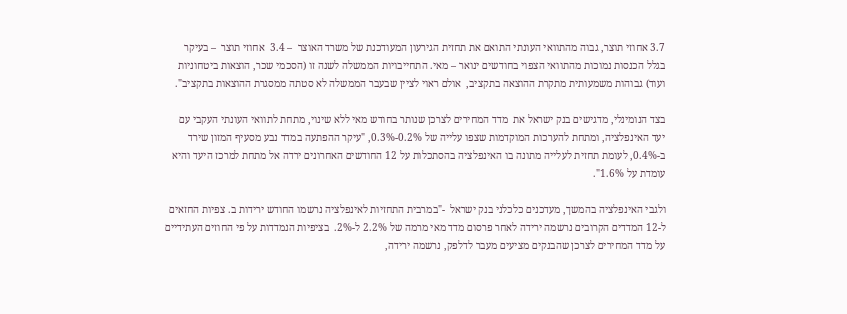3.7 אחוזי תוצר, גבוה מהתוואי העונתי התואם את תחזית הגירעון המעודכנת של משרד האוצר  – 3.4  אחוזי תוצר  – בעיקר בגלל הכנסות נמוכות מהתוואי הצפוי בחודשים ינואר – מאי. התחייבויות הממשלה לשנה זו (הסכמי שכר, הוצאות ביטחוניות ועוד) גבוהות משמעותית מתקרת ההוצאה בתקציב,  אולם ראוי לציין שבעבר הממשלה לא סטתה ממסגרת ההוצאות בתקציב".

בצד הנומינלי, מדגישים בנק ישראל את  מדד המחירים לצרכן שנותר בחודש מאי ללא שינוי, מתחת לתוואי העונתי העקבי עם יעד האינפלציה, ומתחת להערכות המוקדמות שצפו עלייה של 0.2%-0.3%, "עיקר ההפתעה במדד נבע מסעיף המזון שירד ב-0.4%, לעומת תחזית לעלייה מתונה בו האינפלציה בהסתכלות על 12 החודשים האחרונים ירדה אל מתחת למרכז היעד והיא עומדת על 1.6%".

ולגבי האינפלציה בהמשך, מעדכנים כלכלני בנק ישראל  -"במרבית התחזיות לאינפלציה נרשמו החודש ירידות ב. צפיות החזאים ל-12 המדדים הקרובים נרשמה ירידה לאחר פרסום מדד מאי מרמה של 2.2% ל-2%.  בציפיות הנמדדות על פי החוזים העתידיים על מדד המחירים לצרכן שהבנקים מציעים מעבר לדלפק, נרשמה ירידה,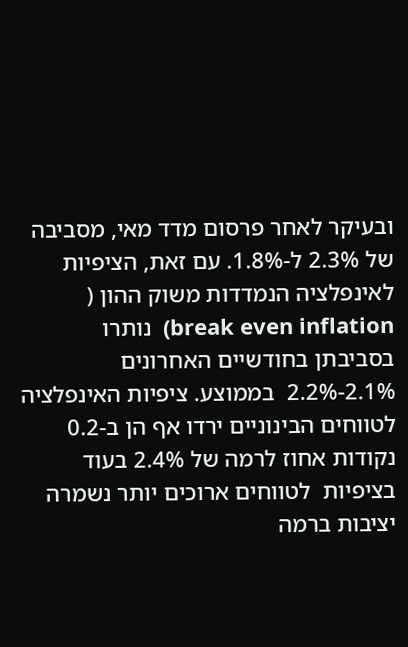ובעיקר לאחר פרסום מדד מאי, מסביבה של 2.3% ל-1.8%. עם זאת, הציפיות לאינפלציה הנמדדות משוק ההון (  break even inflation)  נותרו בסביבתן בחודשיים האחרונים 2.1%-2.2%  בממוצע. ציפיות האינפלציה לטווחים הבינוניים ירדו אף הן ב-0.2  נקודות אחוז לרמה של 2.4% בעוד בציפיות  לטווחים ארוכים יותר נשמרה יציבות ברמה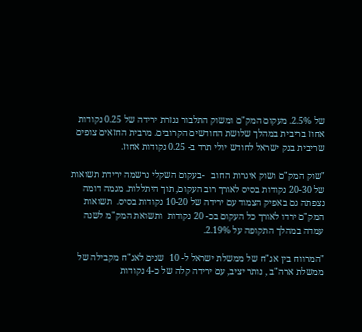של 2.5%. מעקום המק"ם ומשוק התלבור נגזרת ירידה של 0.25 נקודות אחוז בריבית במהלך שלושת החודשים הקרובים. מרבית החזאים צופים שריבית בנק ישראל לחודש יולי תרד ב- 0.25 נקודות אחוז.

"שוק המק"ם ושוק איגרות החוב   -בעקום השקלי נרשמה ירידת תשואות של 20-30 נקודות בסיס לאורך רוב העקום, תוך היתללות. מגמה דומה נצפתה גם באפיק הצמוד עם ירידה של 10-20 נקודות בסיס.  תשואות המק"ם ירדו לאורך כל העקום בכ- 20 נקודות  ותשואת המק"מ לשנה עמדה במהלך התקופה על 2.19%.

"המרווח בין אג"ח של ממשלת ישראל ל- 10  שנים לאג"ח מקבילה של ממשלת ארה"ב , נותר יציב, עם ירידה קלה של כ-4 נקודות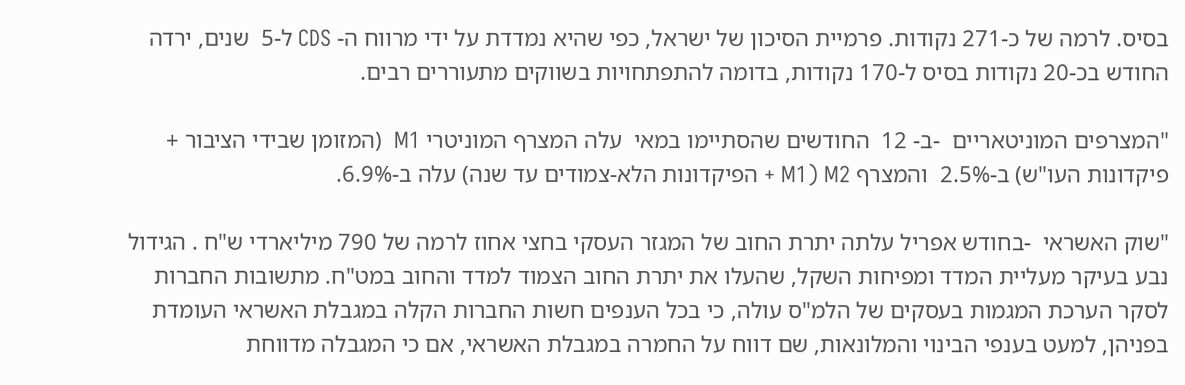בסיס. לרמה של כ-271 נקודות. פרמיית הסיכון של ישראל, כפי שהיא נמדדת על ידי מרווח ה- CDS ל-5  שנים, ירדה החודש בכ-20 נקודות בסיס ל-170 נקודות, בדומה להתפתחויות בשווקים מתעוררים רבים.

"המצרפים המוניטאריים  -ב- 12  החודשים שהסתיימו במאי  עלה המצרף המוניטרי M1  (המזומן שבידי הציבור + פיקדונות העו"ש) ב-2.5%  והמצרף M1) M2 + הפיקדונות הלא-צמודים עד שנה) עלה ב-6.9%.

"שוק האשראי  -בחודש אפריל עלתה יתרת החוב של המגזר העסקי בחצי אחוז לרמה של 790 מיליארדי ש"ח . הגידול נבע בעיקר מעליית המדד ומפיחות השקל, שהעלו את יתרת החוב הצמוד למדד והחוב במט"ח. מתשובות החברות לסקר הערכת המגמות בעסקים של הלמ"ס עולה, כי בכל הענפים חשות החברות הקלה במגבלת האשראי העומדת בפניהן, למעט בענפי הבינוי והמלונאות, שם דווח על החמרה במגבלת האשראי, אם כי המגבלה מדווחת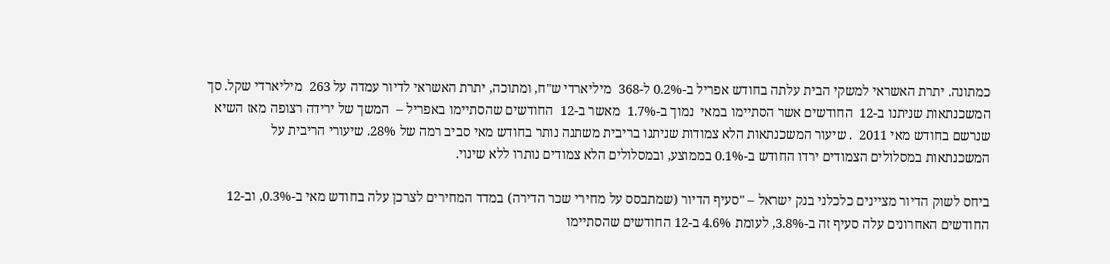כמתונה. יתרת האשראי למשקי הבית עלתה בחודש אפריל ב-0.2% ל-368  מיליארדי ש"ח, ומתוכה, יתרת האשראי לדיור עמדה על 263  מיליארדי שקל. סך המשכנתאות שניתנו ב-12  החודשים אשר הסתיימו במאי  נמוך ב-1.7%  מאשר ב-12  החודשים שהסתיימו באפריל –  המשך של ירידה רצופה מאז השיא שנרשם בחודש מאי 2011  . שיעור המשכנתאות הלא צמודות שניתנו בריבית משתנה נותר בחודש מאי סביב רמה של 28%. שיעורי הריבית על המשכנתאות במסלולים הצמודים ירדו החודש ב-0.1% בממוצע, ובמסלולים הלא צמודים נותרו ללא שינוי.

ביחס לשוק הדיור מציינים כלכלני בנק ישראל – "סעיף הדיור (שמתבסס על מחירי שכר הדירה) במדד המחירים לצרכן עלה בחודש מאי ב-0.3%, וב-12 החודשים האחרונים עלה סעיף זה ב-3.8%, לעומת 4.6% ב-12 החודשים שהסתיימו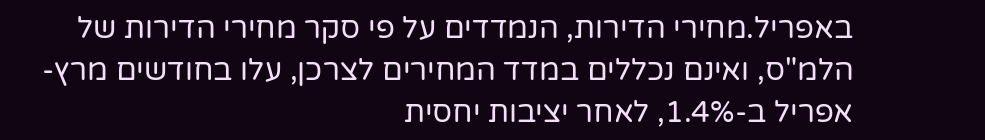באפריל.מחירי הדירות, הנמדדים על פי סקר מחירי הדירות של הלמ"ס, ואינם נכללים במדד המחירים לצרכן, עלו בחודשים מרץ-אפריל ב-1.4%, לאחר יציבות יחסית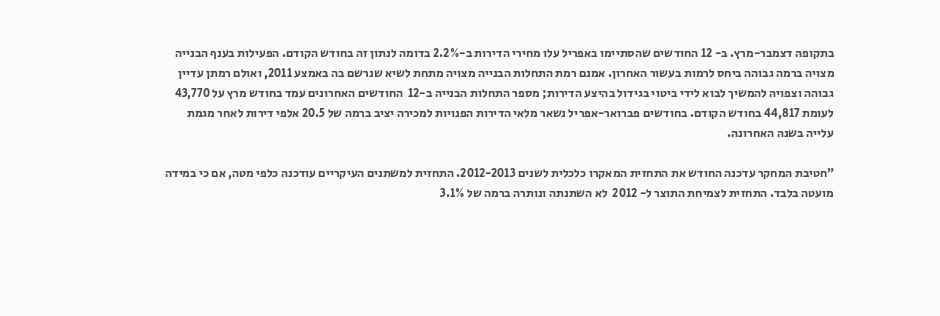בתקופה דצמבר-מרץ. ב- 12 החודשים שהסתיימו באפריל עלו מחירי הדירות ב-2.2% בדומה לנתון זה בחודש הקודם. הפעילות בענף הבנייה מצויה ברמה גבוהה ביחס לרמות בעשור האחרון. אמנם רמת התחלות הבנייה מצויה מתחת לשיא שנרשם בה באמצע 2011, ואולם רמתן עדיין גבוהה וצפויה להמשיך לבוא לידי ביטוי בגידול בהיצע הדירות; מספר התחלות הבנייה ב-12  החודשים האחרונים עמד בחודש מרץ על 43,770 לעומת 44,817 בחודש הקודם. בחודשים פברואר-אפריל נשאר מלאי הדירות הפנויות למכירה יציב ברמה של 20.5 אלפי דירות לאחר מגמת עלייה בשנה האחרונה.

"חטיבת המחקר עדכנה החודש את התחזית המאקרו כלכלית לשנים 2012-2013. התחזית למשתנים העיקריים עודכנה כלפי מטה, אם כי במידה מועטה בלבד. התחזית לצמיחת התוצר ל- 2012  לא השתנתה ונותרה ברמה של 3.1%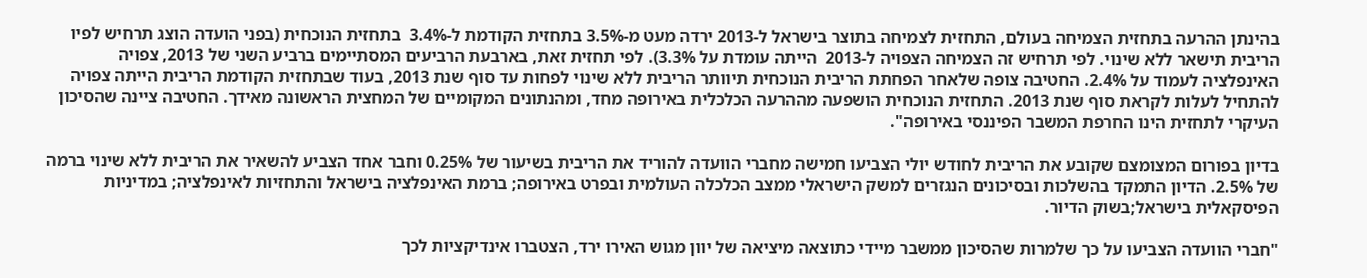בהינתן ההרעה בתחזית הצמיחה בעולם, התחזית לצמיחה בתוצר בישראל ל-2013 ירדה מעט מ-3.5% בתחזית הקודמת ל-3.4%  בתחזית הנוכחית (בפני הועדה הוצג תרחיש לפיו הריבית תישאר ללא שינוי. לפי תרחיש זה הצמיחה הצפויה ל-2013  הייתה עומדת על 3.3%). לפי תחזית זאת, בארבעת הרביעים המסתיימים ברביע השני של 2013, צפויה האינפלציה לעמוד על 2.4%. החטיבה צופה שלאחר הפחתת הריבית הנוכחית תיוותר הריבית ללא שינוי לפחות עד סוף שנת 2013, בעוד שבתחזית הקודמת הריבית הייתה צפויה להתחיל לעלות לקראת סוף שנת 2013. התחזית הנוכחית הושפעה מההרעה הכלכלית באירופה מחד, ומהנתונים המקומיים של המחצית הראשונה מאידך. החטיבה ציינה שהסיכון העיקרי לתחזית הינו החרפת המשבר הפיננסי באירופה".

בדיון בפורום המצומצם שקובע את הריבית לחודש יולי הצביעו חמישה מחברי הוועדה להוריד את הריבית בשיעור של 0.25% וחבר אחד הצביע להשאיר את הריבית ללא שינוי ברמה של 2.5%. הדיון התמקד בהשלכות ובסיכונים הנגזרים למשק הישראלי ממצב הכלכלה העולמית ובפרט באירופה; ברמת האינפלציה בישראל והתחזיות לאינפלציה; במדיניות הפיסקאלית בישראל;בשוק הדיור.

"חברי הוועדה הצביעו על כך שלמרות שהסיכון ממשבר מיידי כתוצאה מיציאה של יוון מגוש האירו ירד, הצטברו אינדיקציות לכך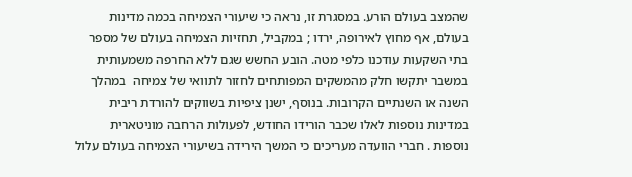שהמצב בעולם הורע. במסגרת זו, נראה כי שיעורי הצמיחה בכמה מדינות בעולם, אף מחוץ לאירופה, ירדו ; במקביל, תחזיות הצמיחה בעולם של מספר בתי השקעות עודכנו כלפי מטה. הובע החשש שגם ללא החרפה משמעותית במשבר יתקשו חלק מהמשקים המפותחים לחזור לתוואי של צמיחה  במהלך השנה או השנתיים הקרובות. בנוסף, ישנן ציפיות בשווקים להורדת ריבית במדינות נוספות לאלו שכבר הורידו החודש, לפעולות הרחבה מוניטארית נוספות . חברי הוועדה מעריכים כי המשך הירידה בשיעורי הצמיחה בעולם עלול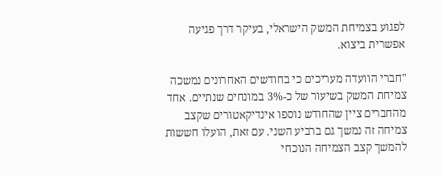לפגוע בצמיחת המשק הישראלי, בעיקר דרך פגיעה אפשרית ביצוא.

"חברי הוועדה מעריכים כי בחודשים האחרונים נמשכה  צמיחת המשק בשיעור של כ-3% במונחים שנתיים. אחד מהחברים ציין שהחודש נוספו אינדיקאטורים שקצב צמיחה זה נמשך גם ברביע השני. עם זאת, הועלו חששות להמשך קצב הצמיחה הנוכחי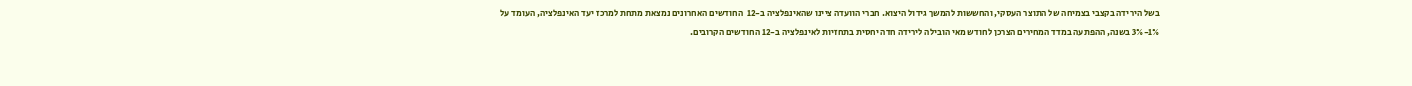בשל הירידה בקצבי בצמיחה של התוצר העסקי, והחששות להמשך גידול היצוא. חברי הוועדה ציינו שהאינפלציה ב-12  החודשים האחרונים נמצאת מתחת למרכז יעד האינפלציה, העומד על 1%-3% בשנה, ההפתעה במדד המחירים הצרכן לחודש מאי הובילה לירידה חדה יחסית בתחזיות לאינפלציה ב-12 החודשים הקרובים.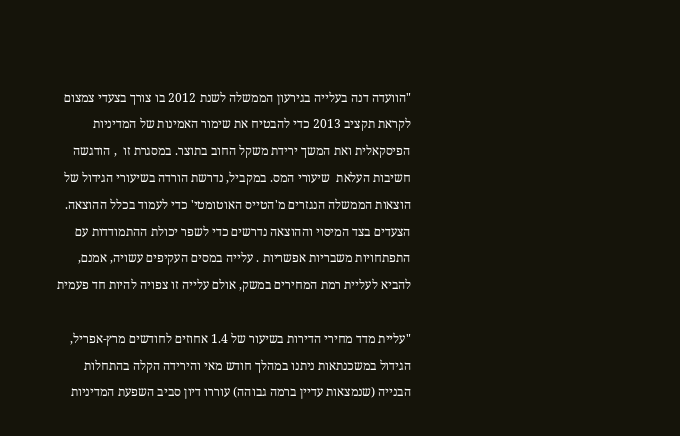"הוועדה דנה בעלייה בגירעון הממשלה לשנת 2012 בו צורך בצעדי צמצום לקראת תקציב 2013 כדי להבטיח את שימור האמינות של המדיניות הפיסקאלית ואת המשך ירידת משקל החוב בתוצר. במסגרת זו  , הודגשה חשיבות העלאת  שיעורי המס. במקביל, נדרשת הורדה בשיעורי הגידול של הוצאות הממשלה הנגזרים מ'הטייס האוטומטי' כדי לעמוד בכלל ההוצאה. הצעדים בצד המיסוי וההוצאה נדרשים כדי לשפר יכולת ההתמודדות עם התפתחויות משבריות אפשריות . עלייה במסים העקיפים עשויה, אמנם,  להביא לעליית רמת המחירים במשק, אולם עלייה זו צפויה להיות חד פעמית

"עליית מדד מחירי הדירות בשיעור של 1.4 אחוזים לחודשים מרץ-אפריל, הגידול במשכנתאות ניתנו במהלך חודש מאי והירידה הקלה בהתחלות הבנייה (שנמצאות עדיין ברמה גבוהה) עוררו דיון סביב השפעת המדיניות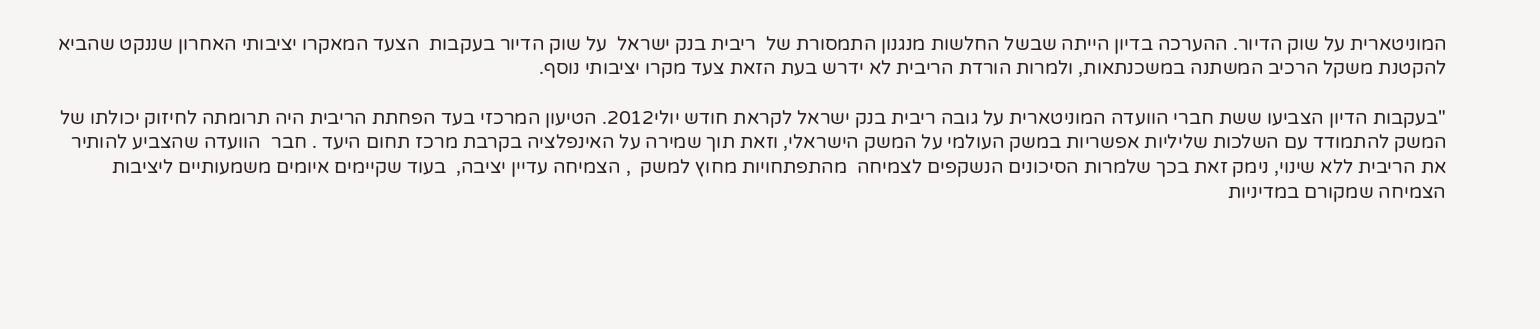המוניטארית על שוק הדיור. ההערכה בדיון הייתה שבשל החלשות מנגנון התמסורת של  ריבית בנק ישראל  על שוק הדיור בעקבות  הצעד המאקרו יציבותי האחרון שננקט שהביא להקטנת משקל הרכיב המשתנה במשכנתאות, ולמרות הורדת הריבית לא ידרש בעת הזאת צעד מקרו יציבותי נוסף.

"בעקבות הדיון הצביעו ששת חברי הוועדה המוניטארית על גובה ריבית בנק ישראל לקראת חודש יולי2012. הטיעון המרכזי בעד הפחתת הריבית היה תרומתה לחיזוק יכולתו של המשק להתמודד עם השלכות שליליות אפשריות במשק העולמי על המשק הישראלי, וזאת תוך שמירה על האינפלציה בקרבת מרכז תחום היעד . חבר  הוועדה שהצביע להותיר את הריבית ללא שינוי, נימק זאת בכך שלמרות הסיכונים הנשקפים לצמיחה  מהתפתחויות מחוץ למשק  , הצמיחה עדיין יציבה,  בעוד שקיימים איומים משמעותיים ליציבות הצמיחה שמקורם במדיניות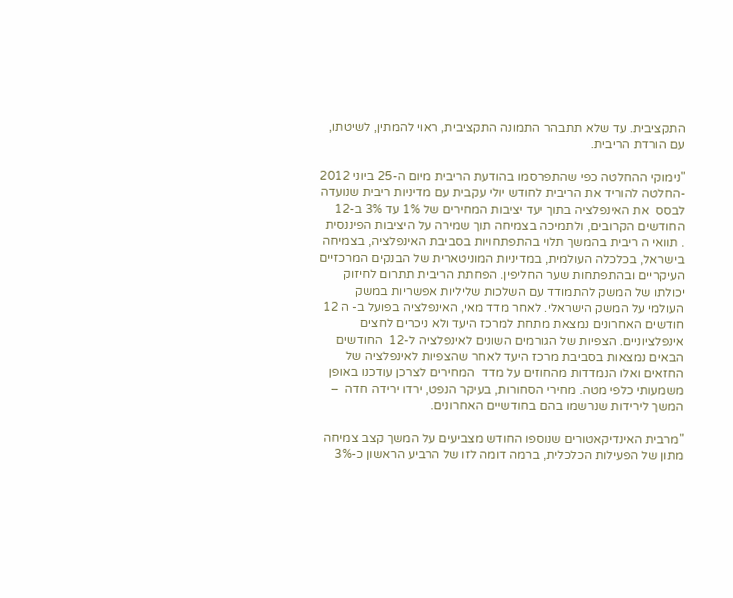התקציבית. עד שלא תתבהר התמונה התקציבית, ראוי להמתין, לשיטתו, עם הורדת הריבית.

"נימוקי ההחלטה כפי שהתפרסמו בהודעת הריבית מיום ה-25 ביוני 2012  -החלטה להוריד את הריבית לחודש יולי עקבית עם מדיניות ריבית שנועדה לבסס  את האינפלציה בתוך יעד יציבות המחירים של 1% עד 3% ב-12  החודשים הקרובים, ולתמיכה בצמיחה תוך שמירה על היציבות הפיננסית  . תוואי ה ריבית בהמשך תלוי בהתפתחויות בסביבת האינפלציה, בצמיחה בישראל, בכלכלה העולמית, במדיניות המוניטארית של הבנקים המרכזיים העיקריים ובהתפתחות שער החליפין. הפחתת הריבית תתרום לחיזוק יכולתו של המשק להתמודד עם השלכות שליליות אפשריות במשק העולמי על המשק הישראלי. לאחר מדד מאי, האינפלציה בפועל ב- ה 12 חודשים האחרונים נמצאת מתחת למרכז היעד ולא ניכרים לחצים אינפלציוניים. הצפיות של הגורמים השונים לאינפלציה ל-12  החודשים הבאים נמצאות בסביבת מרכז היעד לאחר שהצפיות לאינפלציה של החזאים ואלו הנמדדות מהחוזים על מדד  המחירים לצרכן עודכנו באופן משמעותי כלפי מטה. מחירי הסחורות, בעיקר הנפט, ירדו ירידה חדה  – המשך לירידות שנרשמו בהם בחודשיים האחרונים.

"מרבית האינדיקאטורים שנוספו החודש מצביעים על המשך קצב צמיחה מתון של הפעילות הכלכלית, ברמה דומה לזו של הרביע הראשון כ-3%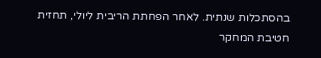בהסתכלות שנתית. לאחר הפחתת הריבית ליולי, תחזית חטיבת המחקר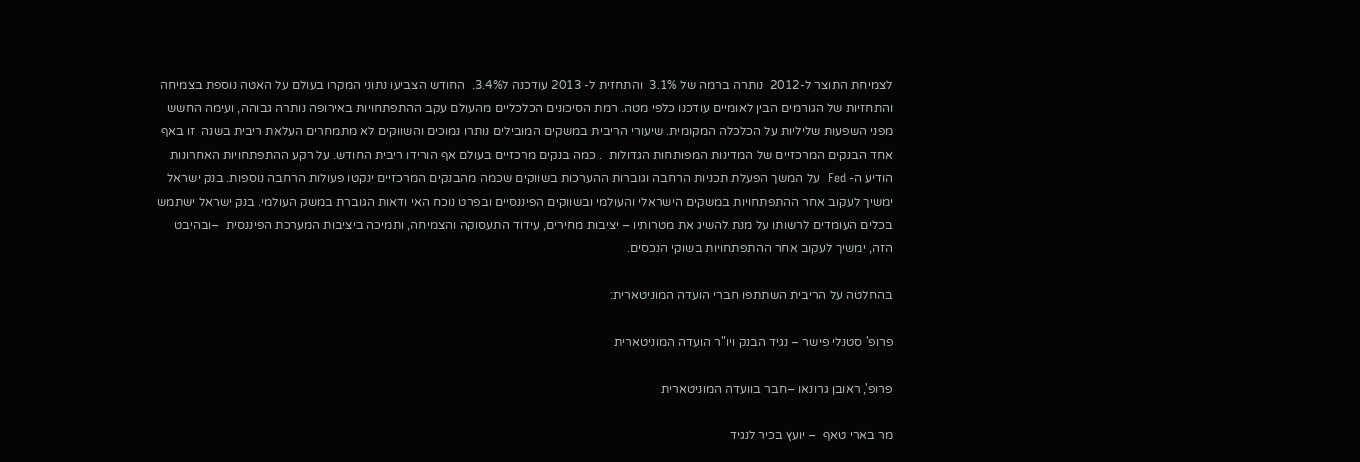לצמיחת התוצר ל-2012  נותרה ברמה של 3.1%  והתחזית ל- 2013 עודכנה ל3.4%.  החודש הצביעו נתוני המקרו בעולם על האטה נוספת בצמיחה והתחזיות של הגורמים הבין לאומיים עודכנו כלפי מטה. רמת הסיכונים הכלכליים מהעולם עקב ההתפתחויות באירופה נותרה גבוהה, ועימה החשש מפני השפעות שליליות על הכלכלה המקומית. שיעורי הריבית במשקים המובילים נותרו נמוכים והשווקים לא מתמחרים העלאת ריבית בשנה  זו באף אחד הבנקים המרכזיים של המדינות המפותחות הגדולות  . כמה בנקים מרכזיים בעולם אף הורידו ריבית החודש. על רקע ההתפתחויות האחרונות הודיע ה- Fed  על המשך הפעלת תכניות הרחבה וגוברות ההערכות בשווקים שכמה מהבנקים המרכזיים ינקטו פעולות הרחבה נוספות. בנק ישראל ימשיך לעקוב אחר ההתפתחויות במשקים הישראלי והעולמי ובשווקים הפיננסיים ובפרט נוכח האי ודאות הגוברת במשק העולמי. בנק ישראל ישתמש בכלים העומדים לרשותו על מנת להשיג את מטרותיו – יציבות מחירים, עידוד התעסוקה והצמיחה, ותמיכה ביציבות המערכת הפיננסית  –ובהיבט הזה, ימשיך לעקוב אחר ההתפתחויות בשוקי הנכסים.

בהחלטה על הריבית השתתפו חברי הועדה המוניטארית:

פרופ' סטנלי פישר – נגיד הבנק ויו"ר הועדה המוניטארית

פרופ', ראובן גרונאו –חבר בוועדה המוניטארית

מר בארי טאף  – יועץ בכיר לנגיד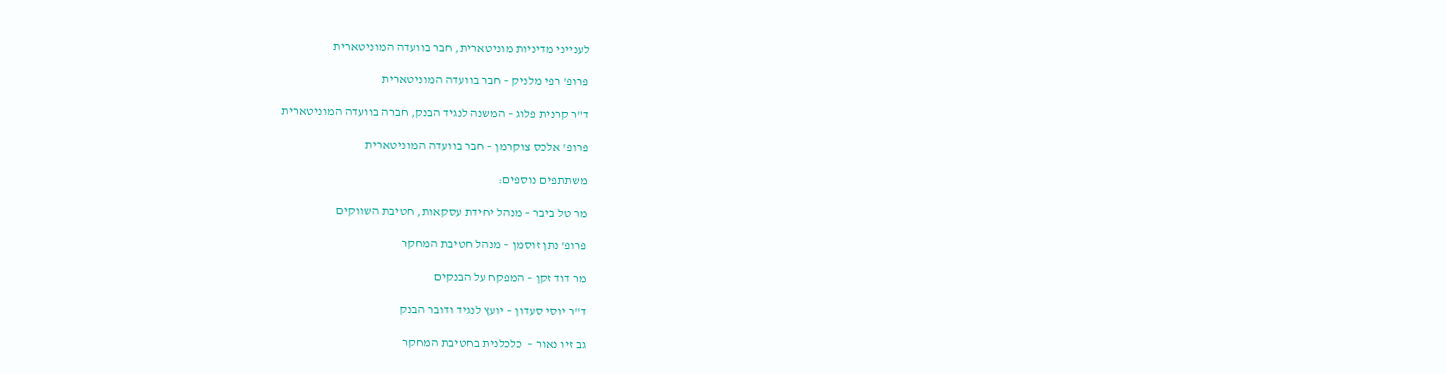לענייני מדיניות מוניטארית, חבר בוועדה המוניטארית

פרופ' רפי מלניק – חבר בוועדה המוניטארית

ד"ר קרנית פלוג – המשנה לנגיד הבנק, חברה בוועדה המוניטארית

פרופ' אלכס צוקרמן – חבר בוועדה המוניטארית

משתתפים נוספים:

מר טל ביבר – מנהל יחידת עסקאות, חטיבת השווקים

פרופ' נתן זוסמן – מנהל חטיבת המחקר

מר דוד זקן – המפקח על הבנקים

ד"ר יוסי סעדון – יועץ לנגיד ודובר הבנק

גב זיו נאור –  כלכלנית בחטיבת המחקר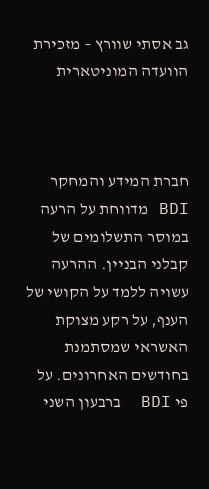גב אסתי שוורץ – מזכירת הוועדה המוניטארית



חברת המידע והמחקר BDI מדווחת על הרעה במוסר התשלומים של קבלני הבניין. ההרעה עשויה ללמד על הקושי של הענף, על רקע מצוקת האשראי שמסתמנת בחודשים האחרונים. על פי BDI  ברבעון השני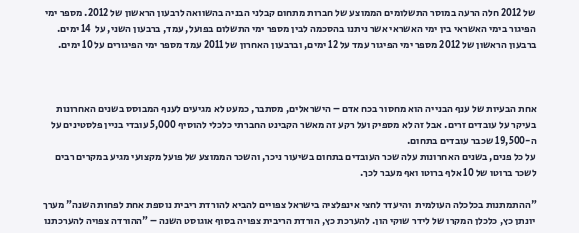של 2012 חלה הרעה במוסר התשלומים הממוצע של חברות מתחום קבלני הבניה בהשוואה לרבעון הראשון של 2012. מספר ימי הפיגור בימי האשראי בין ימי האשראי אשר ניתנו בהסכמה לבין מספר ימי התשלום בפועל, עמד, ברבעון השני, על  14 ימים. ברבעון הראשון של 2012 מספר ימי הפיגור עמד על 12 ימים, וברבעון האחרון של 2011 עמד מספר ימי הפיגורים על 10 ימים.



אחת הבעיות של ענף הבנייה הוא מחסור בכח אדם – הישראלים, מסתבר, כמעט לא מגיעים לענף המבוסס בשנים האחרונות בעיקר על עובדים זרים. אבל זה לא מספיק ועל רקע זה מאשר הקבינט החברתי כלכלי להוסיף 5,000 עובדי בניין פלסטינים על ה-19,500 שכבר עובדים בתחום.
על כל פנים, בשנים האחרונות עלה שכר העובדים בתחום בשיעור ניכר, והשכר הממוצע של פועל מקצועי מגיע במקרים רבים לשכר ברוטו של 10 אלף ברוטו ואף מעבר לכך.

"ההתמתנות בכלכלה העולמית  והיעדר לחצי אינפלציה בישראל צפויים להביא להורדת ריבית נוספת אחת לפחות השנה" מערך יונתן כץ, כלכלן המקרו של לידר שוקי הון. להערכת כץ, הורדת הריבית צפויה בסוף אוגוסט השנה – "ההורדה צפויה להערכתנו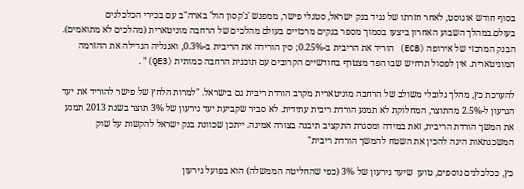בסוף חודש אוגוסט, לאחר חזרתו של נגיד בנק ישראל, סטנלי פישר, ממפגש 'ג'קסון הול' בארה"ב עם בכירי הכלכלנים בעולם.במהלך השבוע האחרון ביצעו בסמוך מספר בנקים מרכזיים בעולם מהלכים של הרחבה מוניטארית (מהלכים לא מתואמים). הבנק המרכזי של אירופה (ECB) הוריד את הריבית ב-0.25%; סין הורידה את הריבית ב-0.3%, ואנגליה הגדילה את ההזרמה המוניטארית. אין לפסול תרחיש שבו הפד מצטרף בחודשיים הקרובים עם תוכנית הרחבה כמותית (QE3)".

להערכת כץ, מהלך גלובלי משולב של הרחבה מוניטארית מקרב הורדת ריבית גם בישראל. "למרות הלחץ של פישר להוריד את יעד הגרעון ל-2.5% מהתוצר, המחלוקת לא תמנע הורדת ריבית עתידית. לא סביר שקביעת יעד גירעון של 3% תוצר בשנת 2013 תמנע את המשך הורדת הריבית, זאת במידה ומסגרת התקציב תיבנה בצורה אמינה. ייתכן שכוונת בנק ישראל להקשות על שוק המשכנתאות הינה להכין את השטח להמשך הורדת ריבית"

כץ, ככלכלנים נוספים, טוען  שיעד גירעון של 3% (כפי שהחליטה הממשלה) הוא בפועל גירעון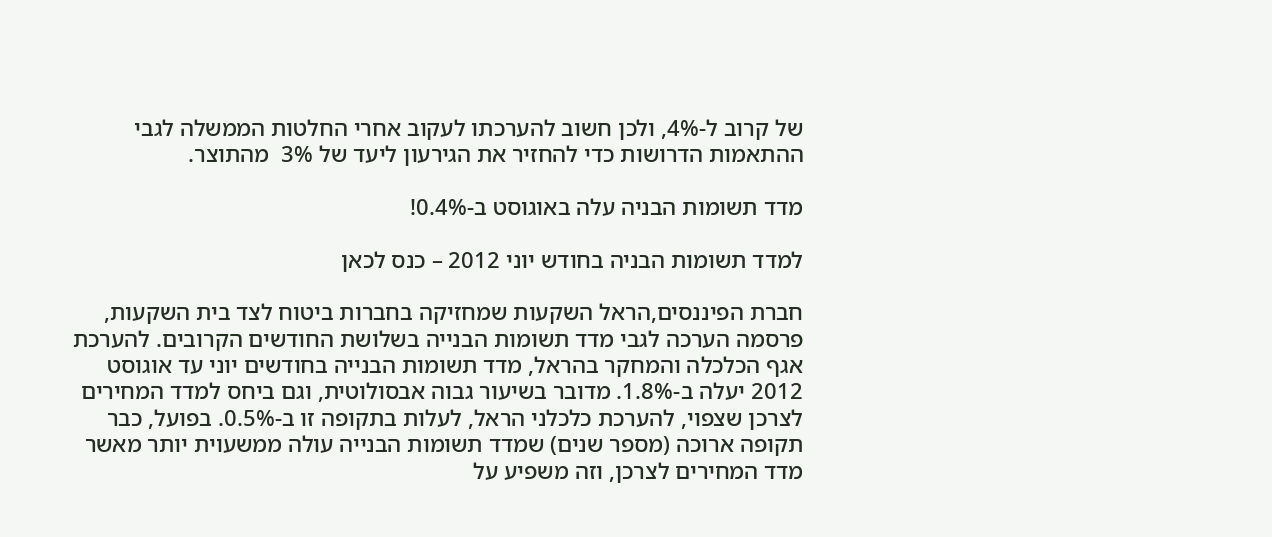של קרוב ל-4%, ולכן חשוב להערכתו לעקוב אחרי החלטות הממשלה לגבי ההתאמות הדרושות כדי להחזיר את הגירעון ליעד של 3%  מהתוצר.

מדד תשומות הבניה עלה באוגוסט ב-0.4%!

למדד תשומות הבניה בחודש יוני 2012 – כנס לכאן

חברת הפיננסים,הראל השקעות שמחזיקה בחברות ביטוח לצד בית השקעות, פרסמה הערכה לגבי מדד תשומות הבנייה בשלושת החודשים הקרובים. להערכת אגף הכלכלה והמחקר בהראל, מדד תשומות הבנייה בחודשים יוני עד אוגוסט 2012 יעלה ב-1.8%. מדובר בשיעור גבוה אבסולוטית, וגם ביחס למדד המחירים לצרכן שצפוי, להערכת כלכלני הראל, לעלות בתקופה זו ב-0.5%. בפועל, כבר תקופה ארוכה (מספר שנים) שמדד תשומות הבנייה עולה ממשעוית יותר מאשר מדד המחירים לצרכן, וזה משפיע על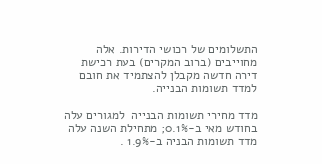התשלומים של רכושי הדירות. אלה מחוייבים (ברוב המקרים) בעת רכישת דירה חדשה מקבלן להצתמיד את חובם למדד תשומות הבנייה.

מדד מחירי תשומות הבנייה  למגורים עלה בחודש מאי ב-0.1%; מתחילת השנה עלה מדד תשומות הבניה ב-1.9% .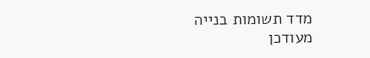מדד תשומות בנייה מעודכן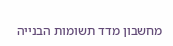מחשבון מדד תשומות הבנייה